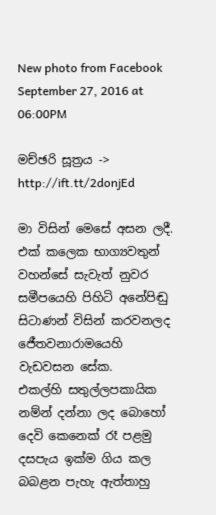New photo from Facebook September 27, 2016 at 06:00PM

මච්ඡරි සූත්‍රය -> http://ift.tt/2donjEd

මා විසින් මෙසේ අසන ලදී. එක් කලෙක භාග්‍යවතුන් වහන්සේ සැවැත් නුවර සමීපයෙහි පිහිටි අනේපිඬු
සිටාණන් විසින් කරවනලද ජෙීතවනාරාමයෙහි වැඩවසන සේක.
එකල්හි සතුල්ලපකායික නම්න් දන්නා ලද බොහෝ දෙවි කෙනෙක් රෑ පළමු දසපැය ඉක්ම ගිය කල බබළන පැහැ ඇත්තාහු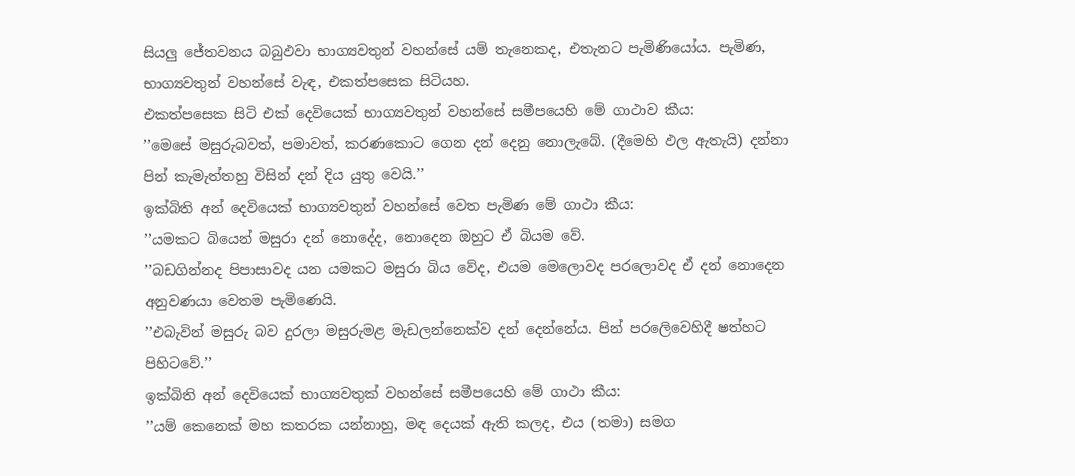සියලු ජේතවනය බබුඵවා භාග්‍යවතුන් වහන්සේ යම් තැනෙකද, එතැනට පැමිණියෝය. පැමිණ, භාග්‍යවතුන් වහන්සේ වැඳ, එකත්පසෙක සිටියහ.
එකත්පසෙක සිටි එක් දෙවියෙක් භාග්‍යවතුන් වහන්සේ සමීපයෙහි මේ ගාථාව කීය:
’’මෙසේ මසුරුබවත්, පමාවත්, කරණකොට ගෙන දන් දෙනු නොලැබේ. (දීමෙහි ඵල ඇතැයි) දන්නා පින් කැමැත්තහු විසින් දන් දිය යුතු වෙයි.’’
ඉක්බිති අන් දෙවියෙක් භාග්‍යවතුන් වහන්සේ වෙත පැමිණ මේ ගාථා කීය:
’’යමකට බියෙන් මසුරා දන් නොදේද, නොදෙන ඔහුට ඒ බියම වේ.
’’බඩගින්නද පිපාසාවද යන යමකට මසුරා බිය වේද, එයම මෙලොවද පරලොවද ඒ දන් නොදෙන අනුවණයා වෙතම පැමිණෙයි.
’’එබැවින් මසුරු බව දුරලා මසුරුමළ මැඩලන්නෙක්ව දන් දෙන්නේය. පින් පරලෙිවෙහිදී ෂත්හට පිහිටවේ.’’
ඉක්බිති අන් දෙවියෙක් භාග්‍යවතුක් වහන්සේ සමීපයෙහි මේ ගාථා කීය:
’’යම් කෙනෙක් මහ කතරක යන්නාහු, මඳ දෙයක් ඇති කලද, එය (තමා) සමග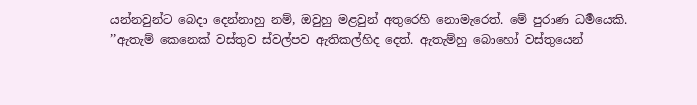යන්නවුන්ට බෙදා දෙන්නාහු නම්, ඔවුහු මළවුන් අතුරෙහි නොමැරෙත්. මේ පුරාණ ධර්‍මයෙකි.
’’ඇතැම් කෙනෙක් වස්තුව ස්වල්පව ඇතිකල්හිද දෙත්. ඇතැම්හු බොහෝ වස්තුයෙන්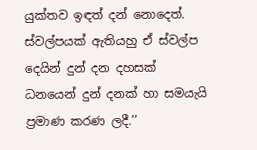යුක්තව ඉඳත් දන් නොදෙත්. ස්වල්පයක් ඇතියහු ඒ ස්වල්ප දෙයින් දුන් දන දහසක් ධනයෙන් දුන් දනක් හා සමයැයි ප්‍රමාණ කරණ ලදී.’’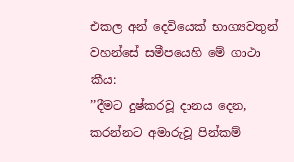එකල අන් දෙවියෙක් භාග්‍යවතුන් වහන්සේ සමීපයෙහි මේ ගාථා කීය:
’’දීමට දුෂ්කරවූ දානය දෙන, කරන්නට අමාරුවූ පින්කම්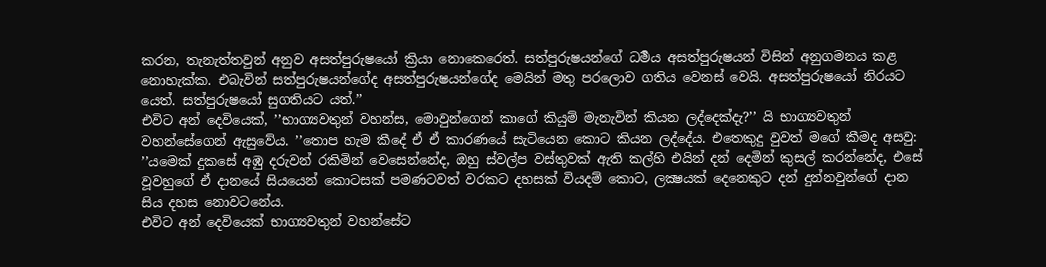කරන, තැනැත්තවුන් අනුව අසත්පුරුෂයෝ ක්‍රියා නොකෙරෙත්. සත්පුරුෂයන්ගේ ධර්‍මය අසත්පුරුෂයන් විසින් අනුගමනය කළ නොහැක්ක. එබැවින් සත්පුරුෂයන්ගේද අසත්පුරුෂයන්ගේද මෙයින් මතු පරලොව ගතිය වෙනස් වෙයි. අසත්පුරුෂයෝ නිරයට යෙත්. සත්පුරුෂයෝ සුගතියට යත්.’’
එවිට අන් දෙවියෙක්, ’’භාග්‍යවතුන් වහන්ස, මොවුන්ගෙන් කාගේ කියුම් මැනැවින් කියන ලද්දෙක්දැ?’’ යි භාග්‍යවතුන් වහන්සේගෙන් ඇසුවේය. ’’තොප හැම කීදේ ඒ ඒ කාරණයේ සැටියෙන කොට කියන ලද්දේය. එතෙකුදු වුවත් මගේ කීමද අසවු:
’’යමෙක් දුකසේ අඹු දරුවන් රකිමින් වෙසෙන්නේද, ඔහු ස්වල්ප වස්තුවක් ඇති කල්හි එයින් දන් දෙමින් කුසල් කරන්නේද, එසේ වූවහුගේ ඒ දානයේ සියයෙන් කොටසක් පමණටවත් වරකට දහසක් වියදම් කොට, ලක්‍ෂයක් දෙනෙකුට දන් දුන්නවුන්ගේ දාන සිය දහස නොවටනේය.
එවිට අන් දෙවියෙක් භාග්‍යවතුන් වහන්සේට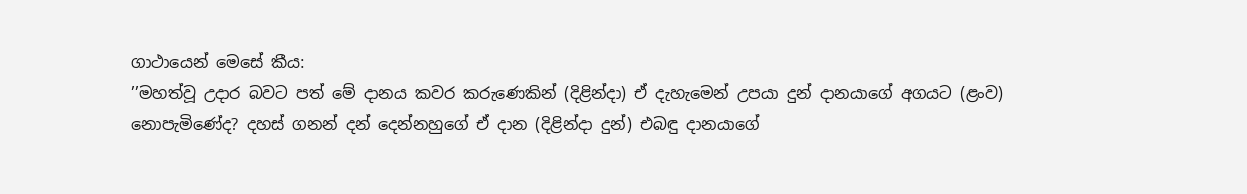ගාථායෙන් මෙසේ කීය:
’’මහත්වූ උදාර බවට පත් මේ දානය කවර කරුණෙකින් (දිළින්දා) ඒ දැහැමෙන් උපයා දුන් දානයාගේ අගයට (ළංව) නොපැමිණේද? දහස් ගනන් දන් දෙන්නහුගේ ඒ දාන (දිළින්දා දුන්) එබඳු දානයාගේ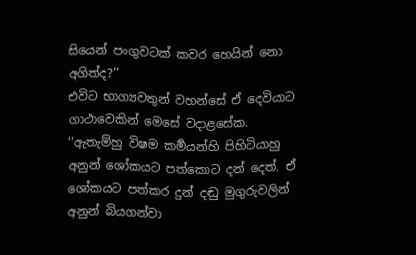සියෙන් පංගුවටක් කවර හෙයින් නො අගිත්ද?’’
එවිට භාග්‍යවතුන් වහන්සේ ඒ දෙවියාට ගාථාවෙකින් මෙසේ වදාළසේක.
’’ඇතැම්හු විෂම කර්‍මයන්හි පිහිටියාහු අනුන් ශෝකයට පත්කොට දන් දෙත්. ඒ ශෝකයට පත්කර දුන් දඬු මුගුරුවලින් අනුන් බියගන්වා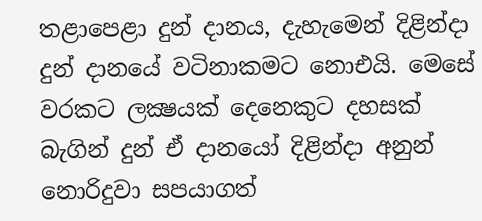තළාපෙළා දුන් දානය, දැහැමෙන් දිළින්දා දුන් දානයේ වටිනාකමට නොඑයි. මෙසේ වරකට ලක්‍ෂයක් දෙනෙකුට දහසක් බැගින් දුන් ඒ දානයෝ දිළින්දා අනුන් නොරිදුවා සපයාගත්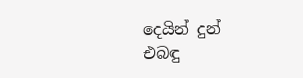දෙයින් දුන් එබඳු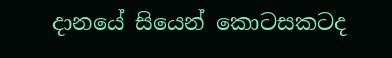දානයේ සියෙන් කොටසකටද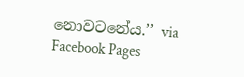නොවටනේය.’’ via Facebook Pages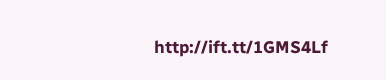http://ift.tt/1GMS4Lf